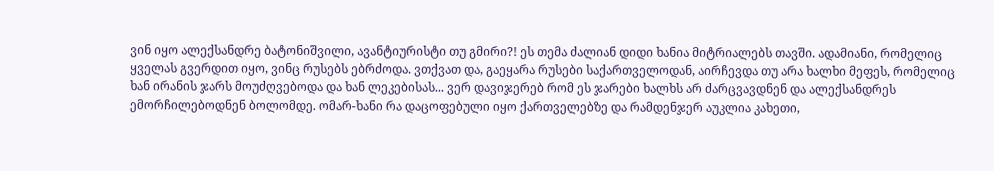ვინ იყო ალექსანდრე ბატონიშვილი, ავანტიურისტი თუ გმირი?! ეს თემა ძალიან დიდი ხანია მიტრიალებს თავში. ადამიანი, რომელიც ყველას გვერდით იყო, ვინც რუსებს ებრძოდა. ვთქვათ და, გაეყარა რუსები საქართველოდან, აირჩევდა თუ არა ხალხი მეფეს, რომელიც ხან ირანის ჯარს მოუძღვებოდა და ხან ლეკებისას... ვერ დავიჯერებ რომ ეს ჯარები ხალხს არ ძარცვავდნენ და ალექსანდრეს ემორჩილებოდნენ ბოლომდე. ომარ-ხანი რა დაცოფებული იყო ქართველებზე და რამდენჯერ აუკლია კახეთი,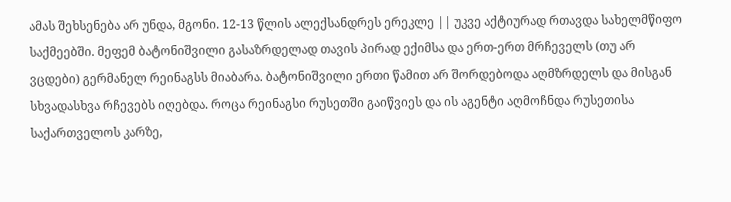ამას შეხსენება არ უნდა, მგონი. 12-13 წლის ალექსანდრეს ერეკლე || უკვე აქტიურად რთავდა სახელმწიფო საქმეებში. მეფემ ბატონიშვილი გასაზრდელად თავის პირად ექიმსა და ერთ-ერთ მრჩეველს (თუ არ ვცდები) გერმანელ რეინაგსს მიაბარა. ბატონიშვილი ერთი წამით არ შორდებოდა აღმზრდელს და მისგან სხვადასხვა რჩევებს იღებდა. როცა რეინაგსი რუსეთში გაიწვიეს და ის აგენტი აღმოჩნდა რუსეთისა საქართველოს კარზე,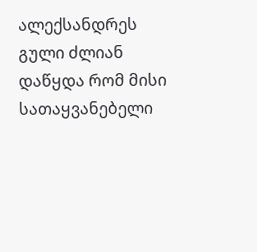ალექსანდრეს გული ძლიან დაწყდა რომ მისი სათაყვანებელი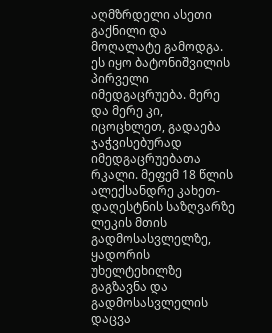აღმზრდელი ასეთი გაქნილი და მოღალატე გამოდგა. ეს იყო ბატონიშვილის პირველი იმედგაცრუება. მერე და მერე კი, იცოცხლეთ, გადაება ჯაჭვისებურად იმედგაცრუებათა რკალი. მეფემ 18 წლის ალექსანდრე კახეთ-დაღესტნის საზღვარზე ლეკის მთის გადმოსასვლელზე, ყადორის უხელტეხილზე გაგზავნა და გადმოსასვლელის დაცვა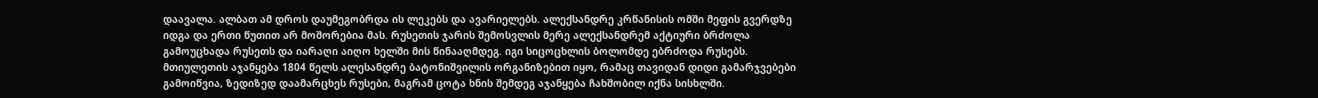დაავალა. ალბათ ამ დროს დაუმეგობრდა ის ლეკებს და ავარიელებს. ალექსანდრე კრწანისის ომში მეფის გვერდზე იდგა და ერთი წუთით არ მოშორებია მას. რუსეთის ჯარის შემოსვლის მერე ალექსანდრემ აქტიური ბრძოლა გამოუცხადა რუსეთს და იარაღი აიღო ხელში მის წინააღმდეგ. იგი სიცოცხლის ბოლომდე ებრძოდა რუსებს. მთიულეთის აჯანყება 1804 წელს ალესანდრე ბატონიშვილის ორგანიზებით იყო, რამაც თავიდან დიდი გამარჯვებები გამოიწვია, ზედიზედ დაამარცხეს რუსები, მაგრამ ცოტა ხნის შემდეგ აჯანყება ჩახშობილ იქნა სისხლში.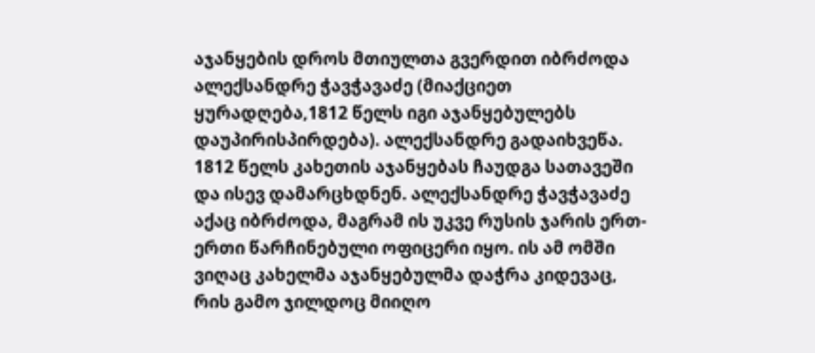აჯანყების დროს მთიულთა გვერდით იბრძოდა ალექსანდრე ჭავჭავაძე (მიაქციეთ ყურადღება,1812 წელს იგი აჯანყებულებს დაუპირისპირდება). ალექსანდრე გადაიხვეწა. 1812 წელს კახეთის აჯანყებას ჩაუდგა სათავეში და ისევ დამარცხდნენ. ალექსანდრე ჭავჭავაძე აქაც იბრძოდა, მაგრამ ის უკვე რუსის ჯარის ერთ-ერთი წარჩინებული ოფიცერი იყო. ის ამ ომში ვიღაც კახელმა აჯანყებულმა დაჭრა კიდევაც, რის გამო ჯილდოც მიიღო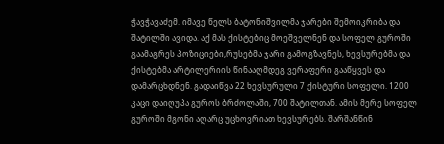ჭავჭავაძემ. იმავე წელს ბატონიშვილმა ჯარები შემოიკრიბა და შატილში ავიდა. აქ მას ქისტებიც მოეშველნენ და სოფელ გუროში გაამაგრეს პოზიციები,რუსებმა ჯარი გამოგზავნეს, ხევსურებმა და ქისტებმა არტილერიის წინააღმდეგ ვერაფერი გააწყვეს და დამარცხდნენ. გადაიწვა 22 ხევსურული 7 ქისტური სოფელი. 1200 კაცი დაიღუპა გუროს ბრძოლაში, 700 შატილთან. ამის მერე სოფელ გუროში მგონი აღარც უცხოვრიათ ხევსურებს. შარშანწინ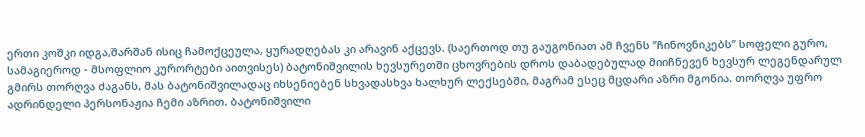ერთი კოშკი იდგა,შარშან ისიც ჩამოქცეულა, ყურადღებას კი არავინ აქცევს. (საერთოდ თუ გაუგონიათ ამ ჩვენს ’’ჩინოვნიკებს’’ სოფელი გურო, სამაგიეროდ - მსოფლიო კურორტები აითვისეს) ბატონიშვილის ხევსურეთში ცხოვრების დროს დაბადებულად მიიჩნევენ ხევსურ ლეგენდარულ გმირს თორღვა ძაგანს, მას ბატონიშვილადაც იხსენიებენ სხვადასხვა ხალხურ ლექსებში, მაგრამ ესეც მცდარი აზრი მგონია. თორღვა უფრო ადრინდელი პერსონაჟია ჩემი აზრით. ბატონიშვილი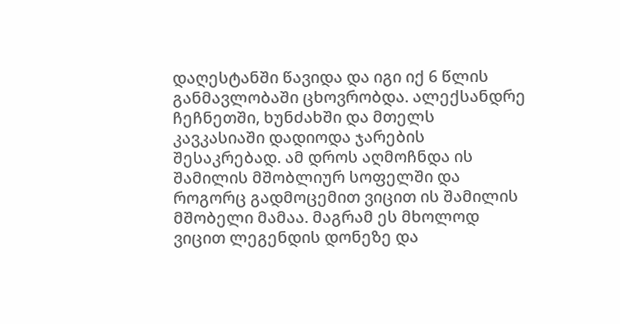დაღესტანში წავიდა და იგი იქ 6 წლის განმავლობაში ცხოვრობდა. ალექსანდრე ჩეჩნეთში, ხუნძახში და მთელს კავკასიაში დადიოდა ჯარების შესაკრებად. ამ დროს აღმოჩნდა ის შამილის მშობლიურ სოფელში და როგორც გადმოცემით ვიცით ის შამილის მშობელი მამაა. მაგრამ ეს მხოლოდ ვიცით ლეგენდის დონეზე და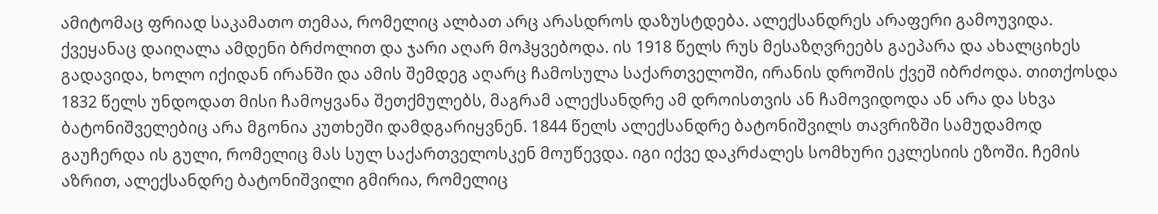ამიტომაც ფრიად საკამათო თემაა, რომელიც ალბათ არც არასდროს დაზუსტდება. ალექსანდრეს არაფერი გამოუვიდა. ქვეყანაც დაიღალა ამდენი ბრძოლით და ჯარი აღარ მოჰყვებოდა. ის 1918 წელს რუს მესაზღვრეებს გაეპარა და ახალციხეს გადავიდა, ხოლო იქიდან ირანში და ამის შემდეგ აღარც ჩამოსულა საქართველოში, ირანის დროშის ქვეშ იბრძოდა. თითქოსდა 1832 წელს უნდოდათ მისი ჩამოყვანა შეთქმულებს, მაგრამ ალექსანდრე ამ დროისთვის ან ჩამოვიდოდა ან არა და სხვა ბატონიშველებიც არა მგონია კუთხეში დამდგარიყვნენ. 1844 წელს ალექსანდრე ბატონიშვილს თავრიზში სამუდამოდ გაუჩერდა ის გული, რომელიც მას სულ საქართველოსკენ მოუწევდა. იგი იქვე დაკრძალეს სომხური ეკლესიის ეზოში. ჩემის აზრით, ალექსანდრე ბატონიშვილი გმირია, რომელიც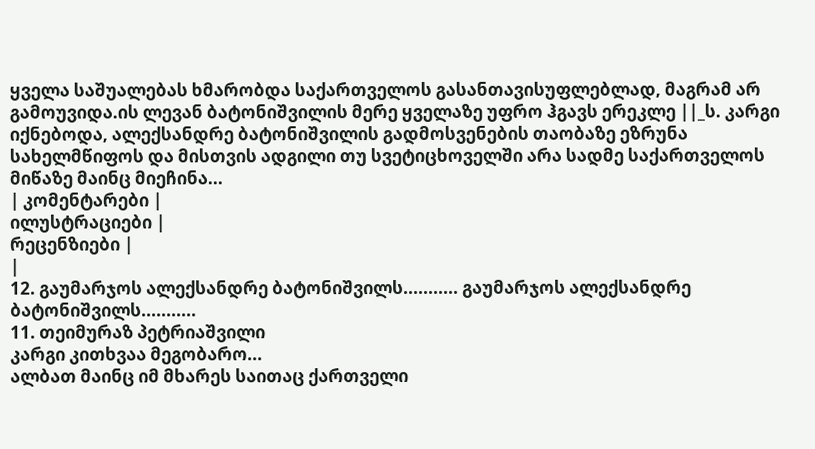ყველა საშუალებას ხმარობდა საქართველოს გასანთავისუფლებლად, მაგრამ არ გამოუვიდა.ის ლევან ბატონიშვილის მერე ყველაზე უფრო ჰგავს ერეკლე ||_ს. კარგი იქნებოდა, ალექსანდრე ბატონიშვილის გადმოსვენების თაობაზე ეზრუნა სახელმწიფოს და მისთვის ადგილი თუ სვეტიცხოველში არა სადმე საქართველოს მიწაზე მაინც მიეჩინა...
| კომენტარები |
ილუსტრაციები |
რეცენზიები |
|
12. გაუმარჯოს ალექსანდრე ბატონიშვილს........... გაუმარჯოს ალექსანდრე ბატონიშვილს...........
11. თეიმურაზ პეტრიაშვილი
კარგი კითხვაა მეგობარო...
ალბათ მაინც იმ მხარეს საითაც ქართველი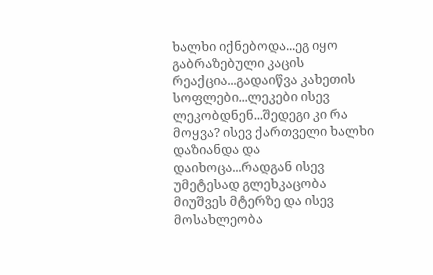ხალხი იქნებოდა...ეგ იყო გაბრაზებული კაცის რეაქცია...გადაიწვა კახეთის სოფლები...ლეკები ისევ ლეკობდნენ...შედეგი კი რა მოყვა? ისევ ქართველი ხალხი დაზიანდა და დაიხოცა...რადგან ისევ უმეტესად გლეხკაცობა მიუშვეს მტერზე და ისევ მოსახლეობა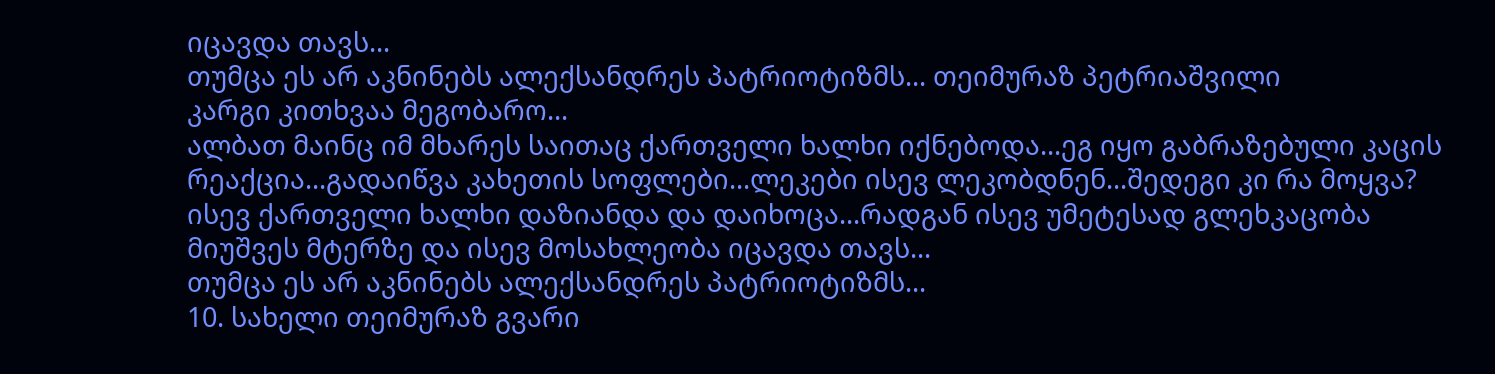იცავდა თავს...
თუმცა ეს არ აკნინებს ალექსანდრეს პატრიოტიზმს... თეიმურაზ პეტრიაშვილი
კარგი კითხვაა მეგობარო...
ალბათ მაინც იმ მხარეს საითაც ქართველი ხალხი იქნებოდა...ეგ იყო გაბრაზებული კაცის რეაქცია...გადაიწვა კახეთის სოფლები...ლეკები ისევ ლეკობდნენ...შედეგი კი რა მოყვა? ისევ ქართველი ხალხი დაზიანდა და დაიხოცა...რადგან ისევ უმეტესად გლეხკაცობა მიუშვეს მტერზე და ისევ მოსახლეობა იცავდა თავს...
თუმცა ეს არ აკნინებს ალექსანდრეს პატრიოტიზმს...
10. სახელი თეიმურაზ გვარი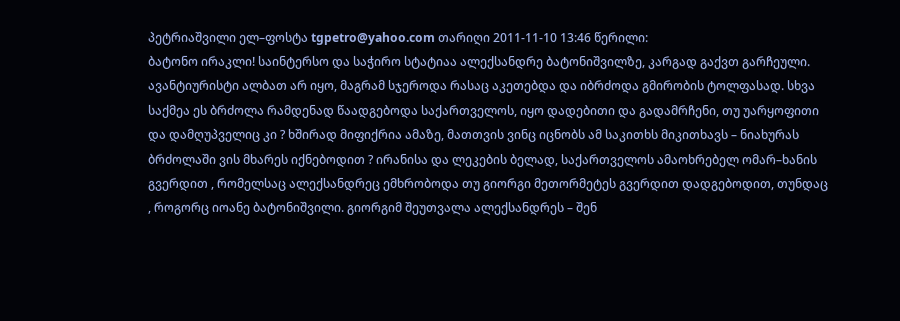პეტრიაშვილი ელ–ფოსტა tgpetro@yahoo.com თარიღი 2011-11-10 13:46 წერილი:
ბატონო ირაკლი! საინტერსო და საჭირო სტატიაა ალექსანდრე ბატონიშვილზე, კარგად გაქვთ გარჩეული. ავანტიურისტი ალბათ არ იყო, მაგრამ სჯეროდა რასაც აკეთებდა და იბრძოდა გმირობის ტოლფასად. სხვა საქმეა ეს ბრძოლა რამდენად წაადგებოდა საქართველოს, იყო დადებითი და გადამრჩენი, თუ უარყოფითი და დამღუპველიც კი ? ხშირად მიფიქრია ამაზე, მათთვის ვინც იცნობს ამ საკითხს მიკითხავს – ნიახურას ბრძოლაში ვის მხარეს იქნებოდით ? ირანისა და ლეკების ბელად, საქართველოს ამაოხრებელ ომარ–ხანის გვერდით , რომელსაც ალექსანდრეც ემხრობოდა თუ გიორგი მეთორმეტეს გვერდით დადგებოდით, თუნდაც , როგორც იოანე ბატონიშვილი. გიორგიმ შეუთვალა ალექსანდრეს – შენ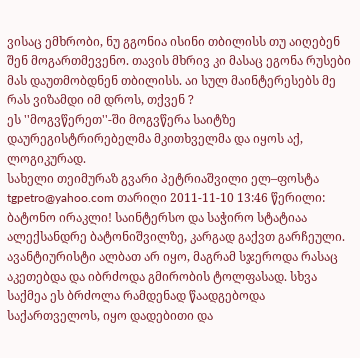ვისაც ემხრობი, ნუ გგონია ისინი თბილისს თუ აიღებენ შენ მოგართმევენო. თავის მხრივ კი მასაც ეგონა რუსები მას დაუთმობდნენ თბილისს. აი სულ მაინტერესებს მე რას ვიზამდი იმ დროს, თქვენ ?
ეს ''მოგვწერეთ''-ში მოგვწერა საიტზე დაურეგისტრირებელმა მკითხველმა და იყოს აქ, ლოგიკურად.
სახელი თეიმურაზ გვარი პეტრიაშვილი ელ–ფოსტა tgpetro@yahoo.com თარიღი 2011-11-10 13:46 წერილი:
ბატონო ირაკლი! საინტერსო და საჭირო სტატიაა ალექსანდრე ბატონიშვილზე, კარგად გაქვთ გარჩეული. ავანტიურისტი ალბათ არ იყო, მაგრამ სჯეროდა რასაც აკეთებდა და იბრძოდა გმირობის ტოლფასად. სხვა საქმეა ეს ბრძოლა რამდენად წაადგებოდა საქართველოს, იყო დადებითი და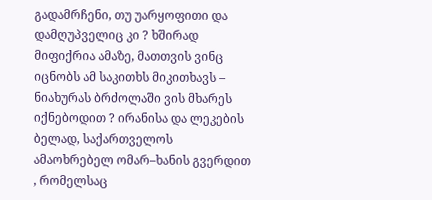გადამრჩენი, თუ უარყოფითი და დამღუპველიც კი ? ხშირად მიფიქრია ამაზე, მათთვის ვინც იცნობს ამ საკითხს მიკითხავს – ნიახურას ბრძოლაში ვის მხარეს იქნებოდით ? ირანისა და ლეკების ბელად, საქართველოს ამაოხრებელ ომარ–ხანის გვერდით , რომელსაც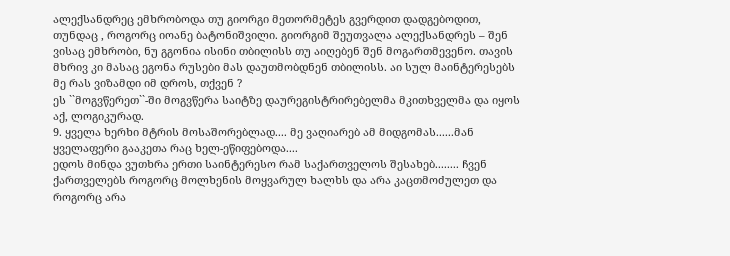ალექსანდრეც ემხრობოდა თუ გიორგი მეთორმეტეს გვერდით დადგებოდით, თუნდაც , როგორც იოანე ბატონიშვილი. გიორგიმ შეუთვალა ალექსანდრეს – შენ ვისაც ემხრობი, ნუ გგონია ისინი თბილისს თუ აიღებენ შენ მოგართმევენო. თავის მხრივ კი მასაც ეგონა რუსები მას დაუთმობდნენ თბილისს. აი სულ მაინტერესებს მე რას ვიზამდი იმ დროს, თქვენ ?
ეს ``მოგვწერეთ``-ში მოგვწერა საიტზე დაურეგისტრირებელმა მკითხველმა და იყოს აქ, ლოგიკურად.
9. ყველა ხერხი მტრის მოსაშორებლად.... მე ვაღიარებ ამ მიდგომას......მან ყველაფერი გააკეთა რაც ხელ-ეწიფებოდა....
ედოს მინდა ვუთხრა ერთი საინტერესო რამ საქართველოს შესახებ........ ჩვენ ქართველებს როგორც მოლხენის მოყვარულ ხალხს და არა კაცთმოძულეთ და როგორც არა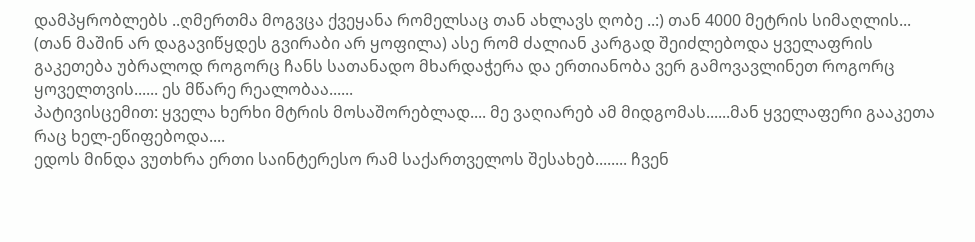დამპყრობლებს ..ღმერთმა მოგვცა ქვეყანა რომელსაც თან ახლავს ღობე ..:) თან 4000 მეტრის სიმაღლის... (თან მაშინ არ დაგავიწყდეს გვირაბი არ ყოფილა) ასე რომ ძალიან კარგად შეიძლებოდა ყველაფრის გაკეთება უბრალოდ როგორც ჩანს სათანადო მხარდაჭერა და ერთიანობა ვერ გამოვავლინეთ როგორც ყოველთვის...... ეს მწარე რეალობაა......
პატივისცემით: ყველა ხერხი მტრის მოსაშორებლად.... მე ვაღიარებ ამ მიდგომას......მან ყველაფერი გააკეთა რაც ხელ-ეწიფებოდა....
ედოს მინდა ვუთხრა ერთი საინტერესო რამ საქართველოს შესახებ........ ჩვენ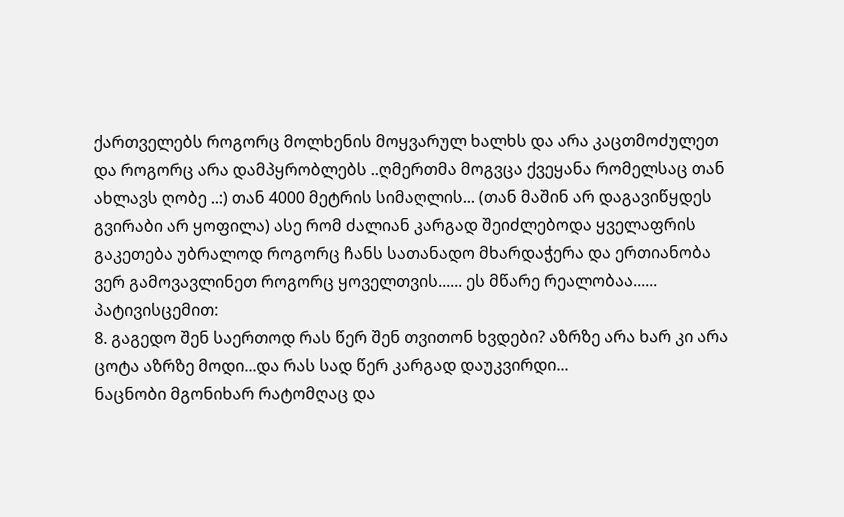ქართველებს როგორც მოლხენის მოყვარულ ხალხს და არა კაცთმოძულეთ და როგორც არა დამპყრობლებს ..ღმერთმა მოგვცა ქვეყანა რომელსაც თან ახლავს ღობე ..:) თან 4000 მეტრის სიმაღლის... (თან მაშინ არ დაგავიწყდეს გვირაბი არ ყოფილა) ასე რომ ძალიან კარგად შეიძლებოდა ყველაფრის გაკეთება უბრალოდ როგორც ჩანს სათანადო მხარდაჭერა და ერთიანობა ვერ გამოვავლინეთ როგორც ყოველთვის...... ეს მწარე რეალობაა......
პატივისცემით:
8. გაგედო შენ საერთოდ რას წერ შენ თვითონ ხვდები? აზრზე არა ხარ კი არა ცოტა აზრზე მოდი...და რას სად წერ კარგად დაუკვირდი...
ნაცნობი მგონიხარ რატომღაც და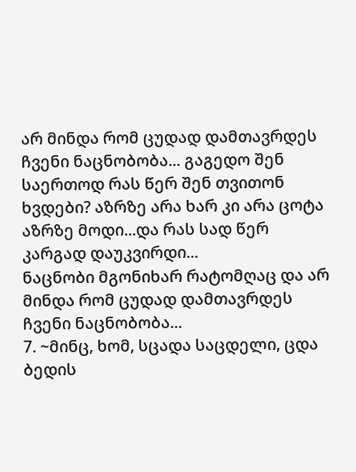არ მინდა რომ ცუდად დამთავრდეს ჩვენი ნაცნობობა... გაგედო შენ საერთოდ რას წერ შენ თვითონ ხვდები? აზრზე არა ხარ კი არა ცოტა აზრზე მოდი...და რას სად წერ კარგად დაუკვირდი...
ნაცნობი მგონიხარ რატომღაც და არ მინდა რომ ცუდად დამთავრდეს ჩვენი ნაცნობობა...
7. ~მინც, ხომ, სცადა საცდელი, ცდა ბედის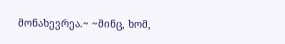მონახევრეა.~ ~მინც, ხომ,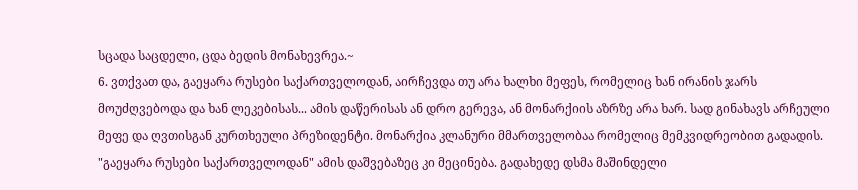სცადა საცდელი, ცდა ბედის მონახევრეა.~
6. ვთქვათ და, გაეყარა რუსები საქართველოდან, აირჩევდა თუ არა ხალხი მეფეს, რომელიც ხან ირანის ჯარს მოუძღვებოდა და ხან ლეკებისას... ამის დაწერისას ან დრო გერევა, ან მონარქიის აზრზე არა ხარ. სად გინახავს არჩეული მეფე და ღვთისგან კურთხეული პრეზიდენტი. მონარქია კლანური მმართველობაა რომელიც მემკვიდრეობით გადადის. "გაეყარა რუსები საქართველოდან" ამის დაშვებაზეც კი მეცინება. გადახედე დსმა მაშინდელი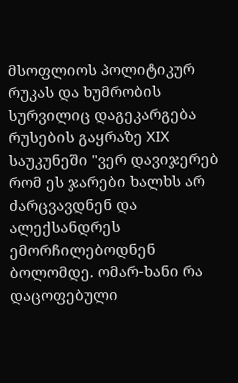მსოფლიოს პოლიტიკურ რუკას და ხუმრობის სურვილიც დაგეკარგება რუსების გაყრაზე XIX საუკუნეში "ვერ დავიჯერებ რომ ეს ჯარები ხალხს არ ძარცვავდნენ და ალექსანდრეს ემორჩილებოდნენ ბოლომდე. ომარ-ხანი რა დაცოფებული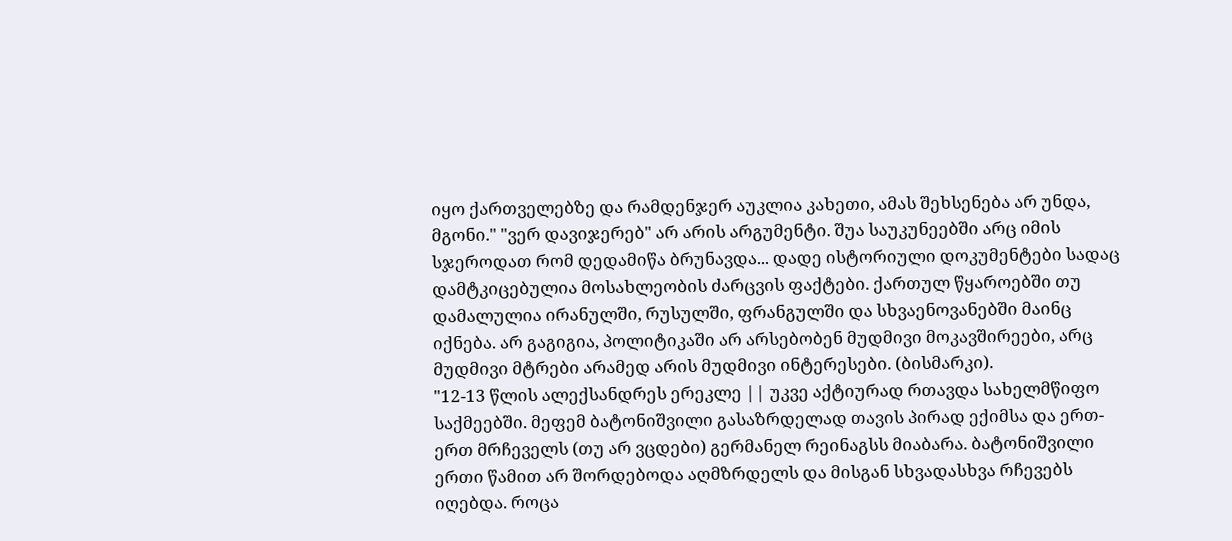იყო ქართველებზე და რამდენჯერ აუკლია კახეთი, ამას შეხსენება არ უნდა, მგონი." "ვერ დავიჯერებ" არ არის არგუმენტი. შუა საუკუნეებში არც იმის სჯეროდათ რომ დედამიწა ბრუნავდა... დადე ისტორიული დოკუმენტები სადაც დამტკიცებულია მოსახლეობის ძარცვის ფაქტები. ქართულ წყაროებში თუ დამალულია ირანულში, რუსულში, ფრანგულში და სხვაენოვანებში მაინც იქნება. არ გაგიგია, პოლიტიკაში არ არსებობენ მუდმივი მოკავშირეები, არც მუდმივი მტრები არამედ არის მუდმივი ინტერესები. (ბისმარკი).
"12-13 წლის ალექსანდრეს ერეკლე || უკვე აქტიურად რთავდა სახელმწიფო საქმეებში. მეფემ ბატონიშვილი გასაზრდელად თავის პირად ექიმსა და ერთ-ერთ მრჩეველს (თუ არ ვცდები) გერმანელ რეინაგსს მიაბარა. ბატონიშვილი ერთი წამით არ შორდებოდა აღმზრდელს და მისგან სხვადასხვა რჩევებს იღებდა. როცა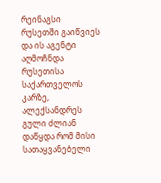რეინაგსი რუსეთში გაიწვიეს და ის აგენტი აღმოჩნდა რუსეთისა საქართველოს კარზე, ალექსანდრეს გული ძლიან დაწყდა რომ მისი სათაყვანებელი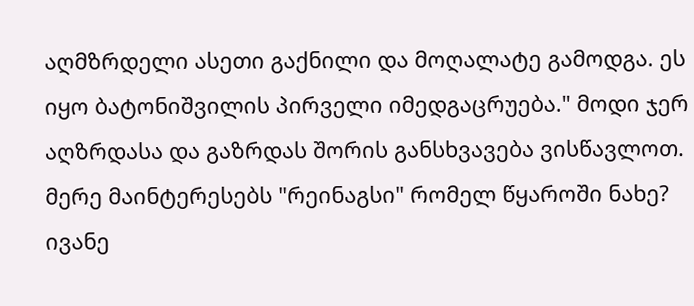აღმზრდელი ასეთი გაქნილი და მოღალატე გამოდგა. ეს იყო ბატონიშვილის პირველი იმედგაცრუება." მოდი ჯერ აღზრდასა და გაზრდას შორის განსხვავება ვისწავლოთ. მერე მაინტერესებს "რეინაგსი" რომელ წყაროში ნახე? ივანე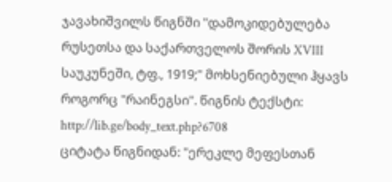ჯავახიშვილს წიგნში "დამოკიდებულება რუსეთსა და საქართველოს შორის XVIII საუკუნეში, ტფ., 1919;" მოხსენიებული ჰყავს როგორც "რაინეგსი". წიგნის ტექსტი: http://lib.ge/body_text.php?6708
ციტატა წიგნიდან: "ერეკლე მეფესთან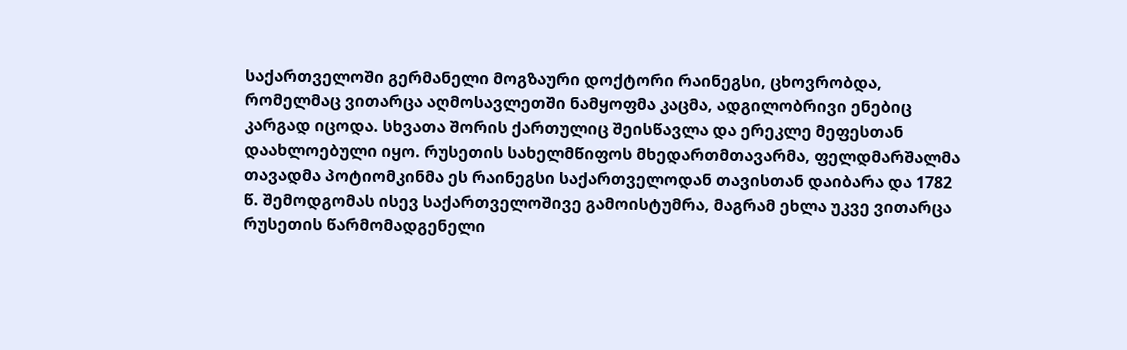საქართველოში გერმანელი მოგზაური დოქტორი რაინეგსი, ცხოვრობდა, რომელმაც ვითარცა აღმოსავლეთში ნამყოფმა კაცმა, ადგილობრივი ენებიც კარგად იცოდა. სხვათა შორის ქართულიც შეისწავლა და ერეკლე მეფესთან დაახლოებული იყო. რუსეთის სახელმწიფოს მხედართმთავარმა, ფელდმარშალმა თავადმა პოტიომკინმა ეს რაინეგსი საქართველოდან თავისთან დაიბარა და 1782 წ. შემოდგომას ისევ საქართველოშივე გამოისტუმრა, მაგრამ ეხლა უკვე ვითარცა რუსეთის წარმომადგენელი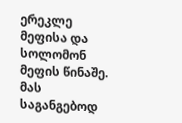ერეკლე მეფისა და სოლომონ მეფის წინაშე. მას საგანგებოდ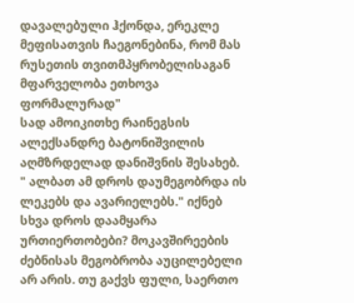დავალებული ჰქონდა, ერეკლე მეფისათვის ჩაეგონებინა, რომ მას რუსეთის თვითმპყრობელისაგან მფარველობა ეთხოვა ფორმალურად"
სად ამოიკითხე რაინეგსის ალექსანდრე ბატონიშვილის აღმზრდელად დანიშვნის შესახებ.
" ალბათ ამ დროს დაუმეგობრდა ის ლეკებს და ავარიელებს." იქნებ სხვა დროს დაამყარა ურთიერთობები? მოკავშირეების ძებნისას მეგობრობა აუცილებელი არ არის. თუ გაქვს ფული, საერთო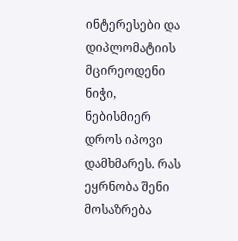ინტერესები და დიპლომატიის მცირეოდენი ნიჭი, ნებისმიერ დროს იპოვი დამხმარეს. რას ეყრნობა შენი მოსაზრება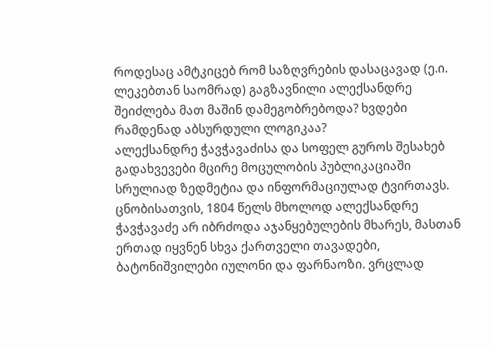როდესაც ამტკიცებ რომ საზღვრების დასაცავად (ე.ი. ლეკებთან საომრად) გაგზავნილი ალექსანდრე შეიძლება მათ მაშინ დამეგობრებოდა? ხვდები რამდენად აბსურდული ლოგიკაა?
ალექსანდრე ჭავჭავაძისა და სოფელ გუროს შესახებ გადახვევები მცირე მოცულობის პუბლიკაციაში სრულიად ზედმეტია და ინფორმაციულად ტვირთავს. ცნობისათვის, 1804 წელს მხოლოდ ალექსანდრე ჭავჭავაძე არ იბრძოდა აჯანყებულების მხარეს, მასთან ერთად იყვნენ სხვა ქართველი თავადები, ბატონიშვილები იულონი და ფარნაოზი. ვრცლად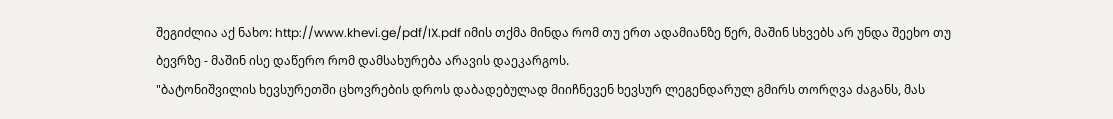შეგიძლია აქ ნახო: http://www.khevi.ge/pdf/IX.pdf იმის თქმა მინდა რომ თუ ერთ ადამიანზე წერ, მაშინ სხვებს არ უნდა შეეხო თუ ბევრზე - მაშინ ისე დაწერო რომ დამსახურება არავის დაეკარგოს.
"ბატონიშვილის ხევსურეთში ცხოვრების დროს დაბადებულად მიიჩნევენ ხევსურ ლეგენდარულ გმირს თორღვა ძაგანს, მას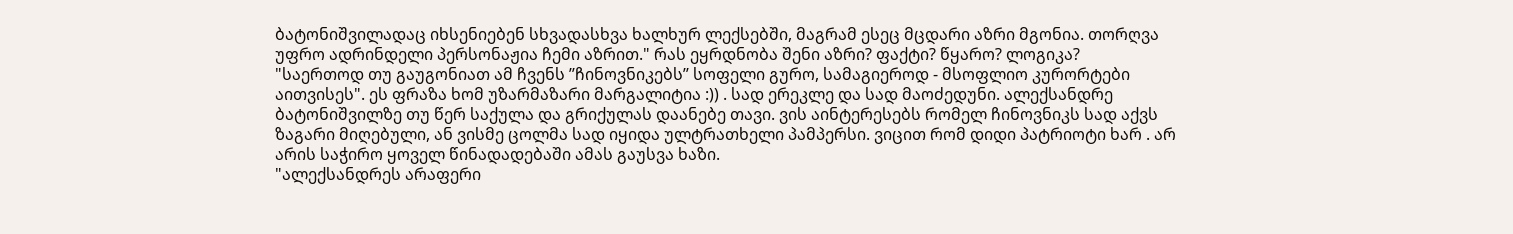ბატონიშვილადაც იხსენიებენ სხვადასხვა ხალხურ ლექსებში, მაგრამ ესეც მცდარი აზრი მგონია. თორღვა უფრო ადრინდელი პერსონაჟია ჩემი აზრით." რას ეყრდნობა შენი აზრი? ფაქტი? წყარო? ლოგიკა?
"საერთოდ თუ გაუგონიათ ამ ჩვენს ’’ჩინოვნიკებს’’ სოფელი გურო, სამაგიეროდ - მსოფლიო კურორტები აითვისეს". ეს ფრაზა ხომ უზარმაზარი მარგალიტია :)) . სად ერეკლე და სად მაოძედუნი. ალექსანდრე ბატონიშვილზე თუ წერ საქულა და გრიქულას დაანებე თავი. ვის აინტერესებს რომელ ჩინოვნიკს სად აქვს ზაგარი მიღებული, ან ვისმე ცოლმა სად იყიდა ულტრათხელი პამპერსი. ვიცით რომ დიდი პატრიოტი ხარ . არ არის საჭირო ყოველ წინადადებაში ამას გაუსვა ხაზი.
"ალექსანდრეს არაფერი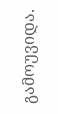გამოუვიდა.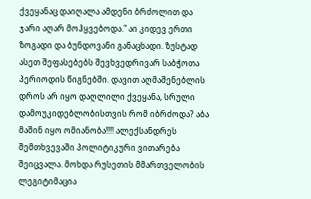ქვეყანაც დაიღალა ამდენი ბრძოლით და ჯარი აღარ მოჰყვებოდა." აი კიდევ ერთი ზოგადი და ბუნდოვანი განაცხადი. ზუსტად ასეთ შეფასებებს შევხვედრივარ საბჭოთა პერიოდის წიგნებში. დავით აღმაშენებლის დროს არ იყო დაღლილი ქვეყანა, სრული დამოუკიდებლობისთვის რომ იბრძოდა? აბა მაშინ იყო ომიანობა!!!! ალექსანდრეს შემთხვევაში პოლიტიკური ვითარება შეიცვალა. მოხდა რუსეთის მმართველობის ლეგიტიმაცია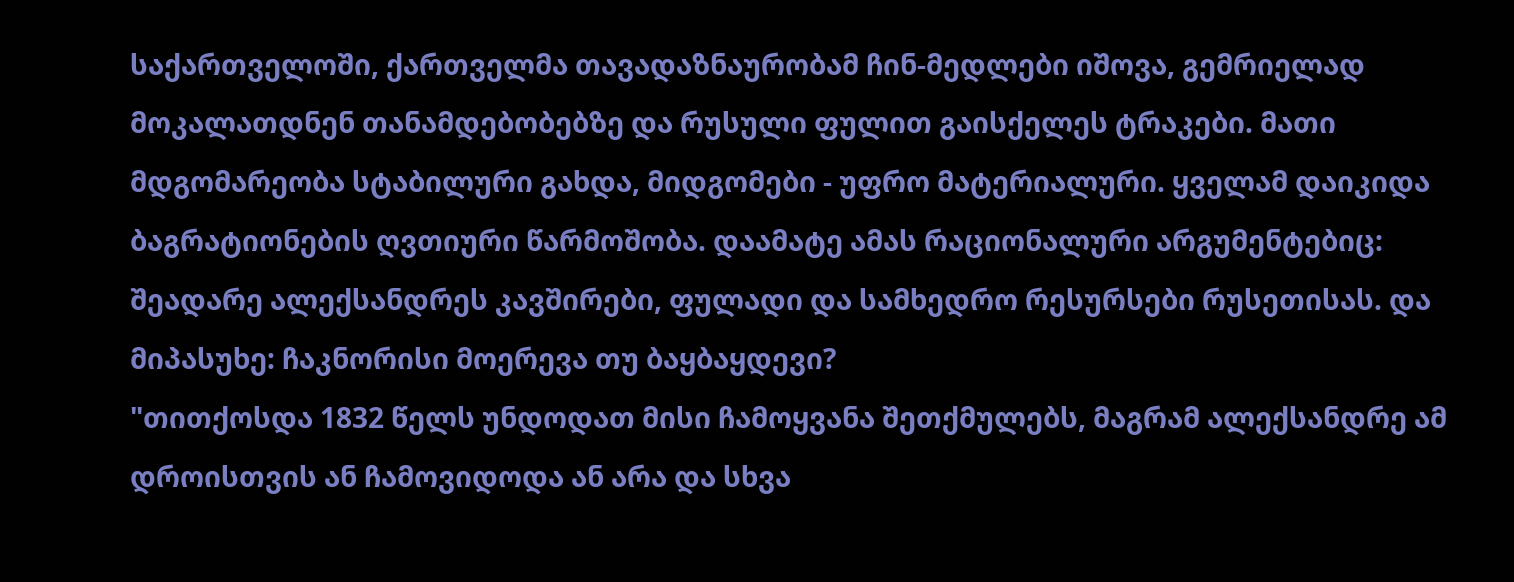საქართველოში, ქართველმა თავადაზნაურობამ ჩინ-მედლები იშოვა, გემრიელად მოკალათდნენ თანამდებობებზე და რუსული ფულით გაისქელეს ტრაკები. მათი მდგომარეობა სტაბილური გახდა, მიდგომები - უფრო მატერიალური. ყველამ დაიკიდა ბაგრატიონების ღვთიური წარმოშობა. დაამატე ამას რაციონალური არგუმენტებიც: შეადარე ალექსანდრეს კავშირები, ფულადი და სამხედრო რესურსები რუსეთისას. და მიპასუხე: ჩაკნორისი მოერევა თუ ბაყბაყდევი?
"თითქოსდა 1832 წელს უნდოდათ მისი ჩამოყვანა შეთქმულებს, მაგრამ ალექსანდრე ამ დროისთვის ან ჩამოვიდოდა ან არა და სხვა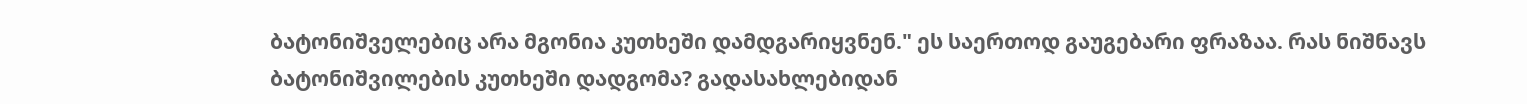ბატონიშველებიც არა მგონია კუთხეში დამდგარიყვნენ." ეს საერთოდ გაუგებარი ფრაზაა. რას ნიშნავს ბატონიშვილების კუთხეში დადგომა? გადასახლებიდან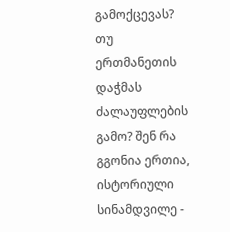გამოქცევას? თუ ერთმანეთის დაჭმას ძალაუფლების გამო? შენ რა გგონია ერთია, ისტორიული სინამდვილე -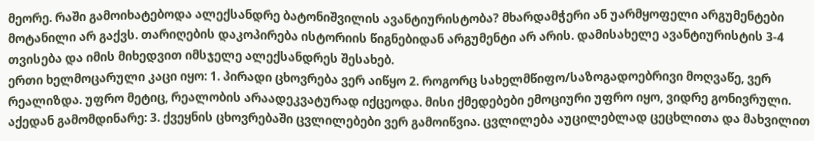მეორე. რაში გამოიხატებოდა ალექსანდრე ბატონიშვილის ავანტიურისტობა? მხარდამჭერი ან უარმყოფელი არგუმენტები მოტანილი არ გაქვს. თარიღების დაკოპირება ისტორიის წიგნებიდან არგუმენტი არ არის. დამისახელე ავანტიურისტის 3-4 თვისება და იმის მიხედვით იმსჯელე ალექსანდრეს შესახებ.
ერთი ხელმოცარული კაცი იყო: 1. პირადი ცხოვრება ვერ აიწყო 2. როგორც სახელმწიფო/საზოგადოებრივი მოღვაწე, ვერ რეალიზდა. უფრო მეტიც, რეალობის არაადეკვატურად იქცეოდა. მისი ქმედებები ემოციური უფრო იყო, ვიდრე გონივრული. აქედან გამომდინარე: 3. ქვეყნის ცხოვრებაში ცვლილებები ვერ გამოიწვია. ცვლილება აუცილებლად ცეცხლითა და მახვილით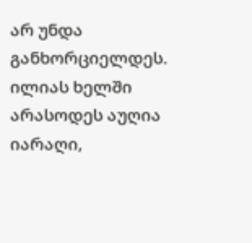არ უნდა განხორციელდეს. ილიას ხელში არასოდეს აუღია იარაღი,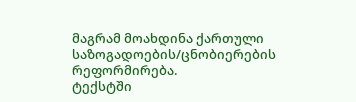მაგრამ მოახდინა ქართული საზოგადოების/ცნობიერების რეფორმირება.
ტექსტში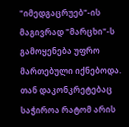"იმედგაცრუებ"-ის მაგივრად "მარცხი"-ს გამოყენება უფრო მართებული იქნებოდა. თან დაკონკრეტებაც საჭიროა რატომ არის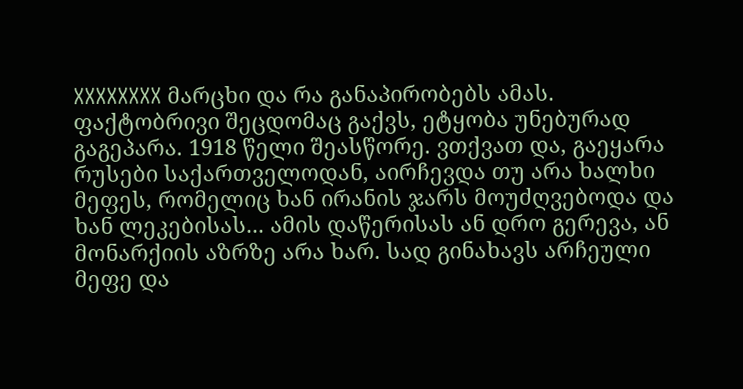XXXXXXXX მარცხი და რა განაპირობებს ამას.
ფაქტობრივი შეცდომაც გაქვს, ეტყობა უნებურად გაგეპარა. 1918 წელი შეასწორე. ვთქვათ და, გაეყარა რუსები საქართველოდან, აირჩევდა თუ არა ხალხი მეფეს, რომელიც ხან ირანის ჯარს მოუძღვებოდა და ხან ლეკებისას... ამის დაწერისას ან დრო გერევა, ან მონარქიის აზრზე არა ხარ. სად გინახავს არჩეული მეფე და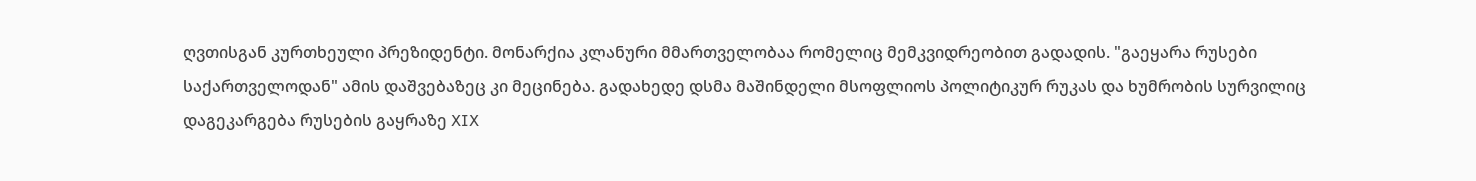ღვთისგან კურთხეული პრეზიდენტი. მონარქია კლანური მმართველობაა რომელიც მემკვიდრეობით გადადის. "გაეყარა რუსები საქართველოდან" ამის დაშვებაზეც კი მეცინება. გადახედე დსმა მაშინდელი მსოფლიოს პოლიტიკურ რუკას და ხუმრობის სურვილიც დაგეკარგება რუსების გაყრაზე XIX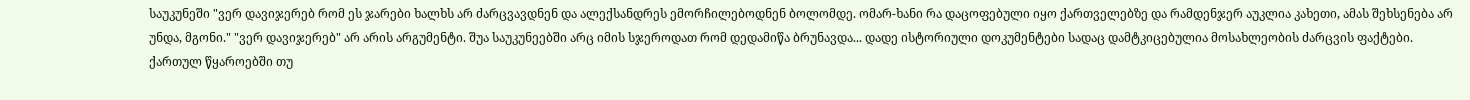საუკუნეში "ვერ დავიჯერებ რომ ეს ჯარები ხალხს არ ძარცვავდნენ და ალექსანდრეს ემორჩილებოდნენ ბოლომდე. ომარ-ხანი რა დაცოფებული იყო ქართველებზე და რამდენჯერ აუკლია კახეთი, ამას შეხსენება არ უნდა, მგონი." "ვერ დავიჯერებ" არ არის არგუმენტი. შუა საუკუნეებში არც იმის სჯეროდათ რომ დედამიწა ბრუნავდა... დადე ისტორიული დოკუმენტები სადაც დამტკიცებულია მოსახლეობის ძარცვის ფაქტები. ქართულ წყაროებში თუ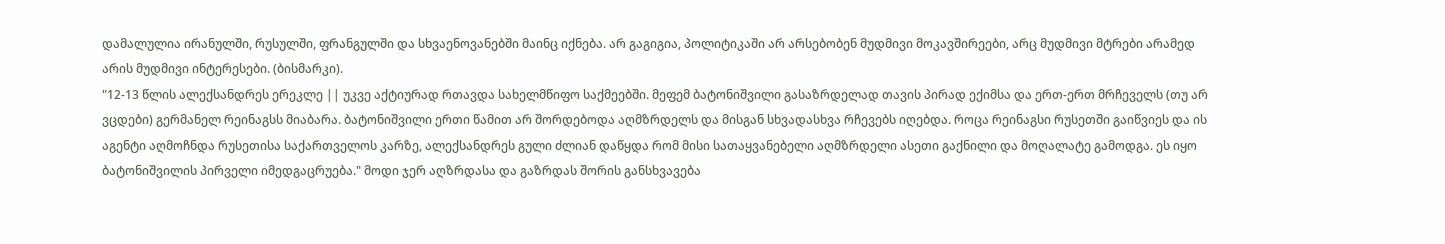დამალულია ირანულში, რუსულში, ფრანგულში და სხვაენოვანებში მაინც იქნება. არ გაგიგია, პოლიტიკაში არ არსებობენ მუდმივი მოკავშირეები, არც მუდმივი მტრები არამედ არის მუდმივი ინტერესები. (ბისმარკი).
"12-13 წლის ალექსანდრეს ერეკლე || უკვე აქტიურად რთავდა სახელმწიფო საქმეებში. მეფემ ბატონიშვილი გასაზრდელად თავის პირად ექიმსა და ერთ-ერთ მრჩეველს (თუ არ ვცდები) გერმანელ რეინაგსს მიაბარა. ბატონიშვილი ერთი წამით არ შორდებოდა აღმზრდელს და მისგან სხვადასხვა რჩევებს იღებდა. როცა რეინაგსი რუსეთში გაიწვიეს და ის აგენტი აღმოჩნდა რუსეთისა საქართველოს კარზე, ალექსანდრეს გული ძლიან დაწყდა რომ მისი სათაყვანებელი აღმზრდელი ასეთი გაქნილი და მოღალატე გამოდგა. ეს იყო ბატონიშვილის პირველი იმედგაცრუება." მოდი ჯერ აღზრდასა და გაზრდას შორის განსხვავება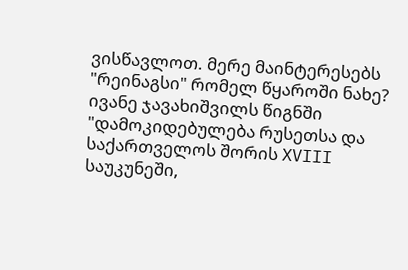ვისწავლოთ. მერე მაინტერესებს "რეინაგსი" რომელ წყაროში ნახე? ივანე ჯავახიშვილს წიგნში "დამოკიდებულება რუსეთსა და საქართველოს შორის XVIII საუკუნეში,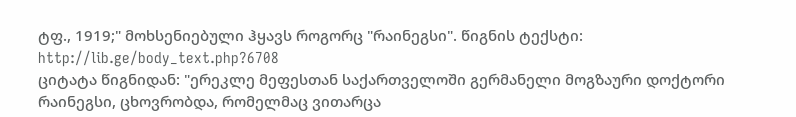ტფ., 1919;" მოხსენიებული ჰყავს როგორც "რაინეგსი". წიგნის ტექსტი: http://lib.ge/body_text.php?6708
ციტატა წიგნიდან: "ერეკლე მეფესთან საქართველოში გერმანელი მოგზაური დოქტორი რაინეგსი, ცხოვრობდა, რომელმაც ვითარცა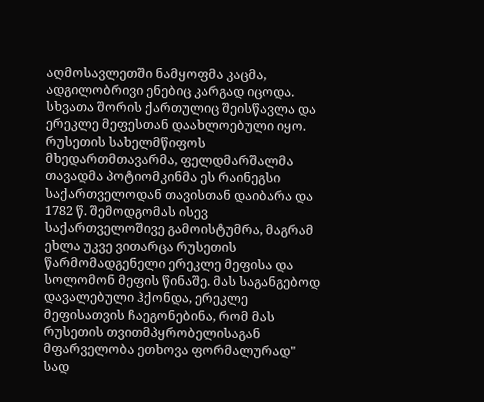აღმოსავლეთში ნამყოფმა კაცმა, ადგილობრივი ენებიც კარგად იცოდა. სხვათა შორის ქართულიც შეისწავლა და ერეკლე მეფესთან დაახლოებული იყო. რუსეთის სახელმწიფოს მხედართმთავარმა, ფელდმარშალმა თავადმა პოტიომკინმა ეს რაინეგსი საქართველოდან თავისთან დაიბარა და 1782 წ. შემოდგომას ისევ საქართველოშივე გამოისტუმრა, მაგრამ ეხლა უკვე ვითარცა რუსეთის წარმომადგენელი ერეკლე მეფისა და სოლომონ მეფის წინაშე. მას საგანგებოდ დავალებული ჰქონდა, ერეკლე მეფისათვის ჩაეგონებინა, რომ მას რუსეთის თვითმპყრობელისაგან მფარველობა ეთხოვა ფორმალურად"
სად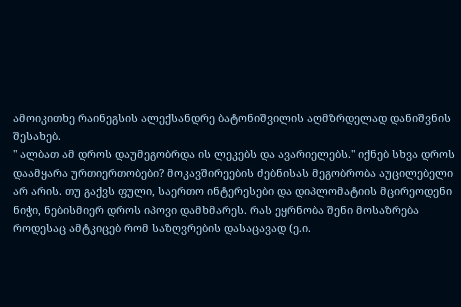ამოიკითხე რაინეგსის ალექსანდრე ბატონიშვილის აღმზრდელად დანიშვნის შესახებ.
" ალბათ ამ დროს დაუმეგობრდა ის ლეკებს და ავარიელებს." იქნებ სხვა დროს დაამყარა ურთიერთობები? მოკავშირეების ძებნისას მეგობრობა აუცილებელი არ არის. თუ გაქვს ფული, საერთო ინტერესები და დიპლომატიის მცირეოდენი ნიჭი, ნებისმიერ დროს იპოვი დამხმარეს. რას ეყრნობა შენი მოსაზრება როდესაც ამტკიცებ რომ საზღვრების დასაცავად (ე.ი.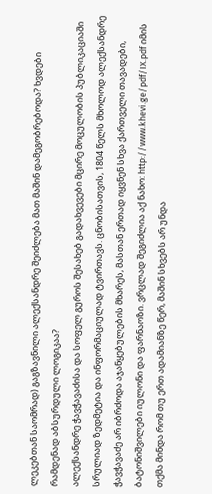ლეკებთან საომრად) გაგზავნილი ალექსანდრე შეიძლება მათ მაშინ დამეგობრებოდა? ხვდები რამდენად აბსურდული ლოგიკაა?
ალექსანდრე ჭავჭავაძისა და სოფელ გუროს შესახებ გადახვევები მცირე მოცულობის პუბლიკაციაში სრულიად ზედმეტია და ინფორმაციულად ტვირთავს. ცნობისათვის, 1804 წელს მხოლოდ ალექსანდრე ჭავჭავაძე არ იბრძოდა აჯანყებულების მხარეს, მასთან ერთად იყვნენ სხვა ქართველი თავადები, ბატონიშვილები იულონი და ფარნაოზი. ვრცლად შეგიძლია აქ ნახო: http://www.khevi.ge/pdf/IX.pdf იმის თქმა მინდა რომ თუ ერთ ადამიანზე წერ, მაშინ სხვებს არ უნდა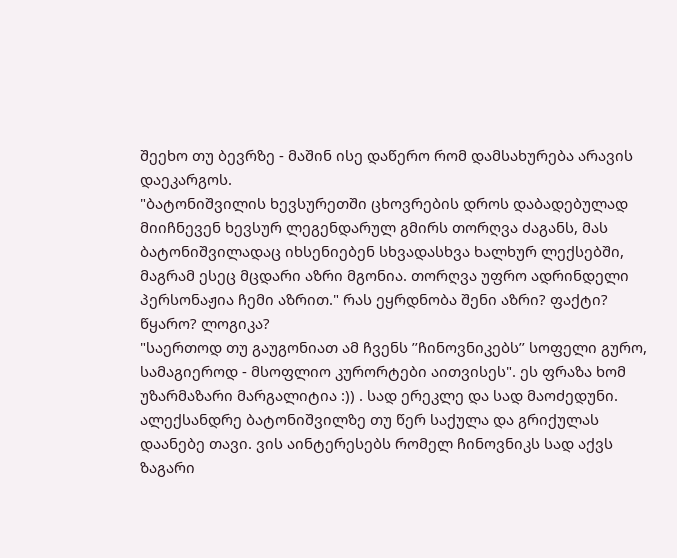შეეხო თუ ბევრზე - მაშინ ისე დაწერო რომ დამსახურება არავის დაეკარგოს.
"ბატონიშვილის ხევსურეთში ცხოვრების დროს დაბადებულად მიიჩნევენ ხევსურ ლეგენდარულ გმირს თორღვა ძაგანს, მას ბატონიშვილადაც იხსენიებენ სხვადასხვა ხალხურ ლექსებში, მაგრამ ესეც მცდარი აზრი მგონია. თორღვა უფრო ადრინდელი პერსონაჟია ჩემი აზრით." რას ეყრდნობა შენი აზრი? ფაქტი? წყარო? ლოგიკა?
"საერთოდ თუ გაუგონიათ ამ ჩვენს ’’ჩინოვნიკებს’’ სოფელი გურო, სამაგიეროდ - მსოფლიო კურორტები აითვისეს". ეს ფრაზა ხომ უზარმაზარი მარგალიტია :)) . სად ერეკლე და სად მაოძედუნი. ალექსანდრე ბატონიშვილზე თუ წერ საქულა და გრიქულას დაანებე თავი. ვის აინტერესებს რომელ ჩინოვნიკს სად აქვს ზაგარი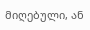მიღებული, ან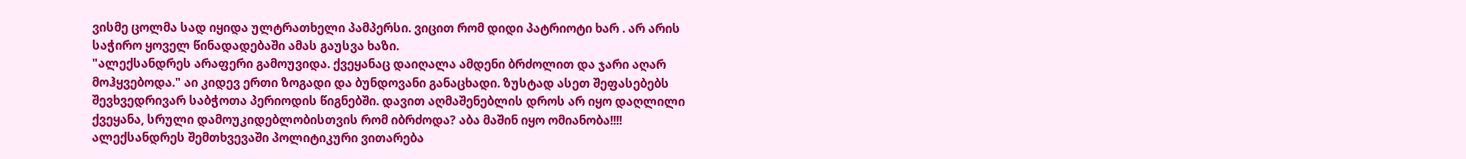ვისმე ცოლმა სად იყიდა ულტრათხელი პამპერსი. ვიცით რომ დიდი პატრიოტი ხარ . არ არის საჭირო ყოველ წინადადებაში ამას გაუსვა ხაზი.
"ალექსანდრეს არაფერი გამოუვიდა. ქვეყანაც დაიღალა ამდენი ბრძოლით და ჯარი აღარ მოჰყვებოდა." აი კიდევ ერთი ზოგადი და ბუნდოვანი განაცხადი. ზუსტად ასეთ შეფასებებს შევხვედრივარ საბჭოთა პერიოდის წიგნებში. დავით აღმაშენებლის დროს არ იყო დაღლილი ქვეყანა, სრული დამოუკიდებლობისთვის რომ იბრძოდა? აბა მაშინ იყო ომიანობა!!!! ალექსანდრეს შემთხვევაში პოლიტიკური ვითარება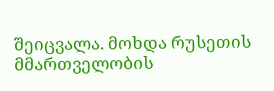შეიცვალა. მოხდა რუსეთის მმართველობის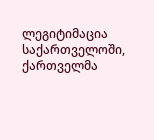ლეგიტიმაცია საქართველოში, ქართველმა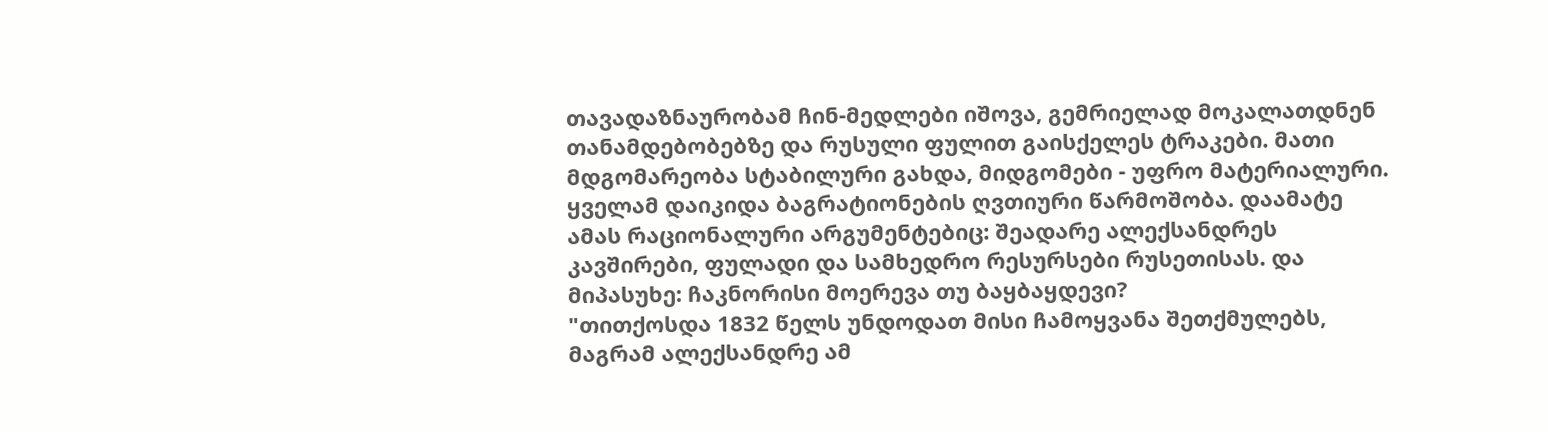თავადაზნაურობამ ჩინ-მედლები იშოვა, გემრიელად მოკალათდნენ თანამდებობებზე და რუსული ფულით გაისქელეს ტრაკები. მათი მდგომარეობა სტაბილური გახდა, მიდგომები - უფრო მატერიალური. ყველამ დაიკიდა ბაგრატიონების ღვთიური წარმოშობა. დაამატე ამას რაციონალური არგუმენტებიც: შეადარე ალექსანდრეს კავშირები, ფულადი და სამხედრო რესურსები რუსეთისას. და მიპასუხე: ჩაკნორისი მოერევა თუ ბაყბაყდევი?
"თითქოსდა 1832 წელს უნდოდათ მისი ჩამოყვანა შეთქმულებს, მაგრამ ალექსანდრე ამ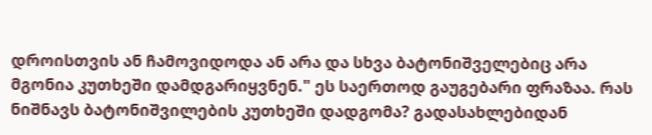დროისთვის ან ჩამოვიდოდა ან არა და სხვა ბატონიშველებიც არა მგონია კუთხეში დამდგარიყვნენ." ეს საერთოდ გაუგებარი ფრაზაა. რას ნიშნავს ბატონიშვილების კუთხეში დადგომა? გადასახლებიდან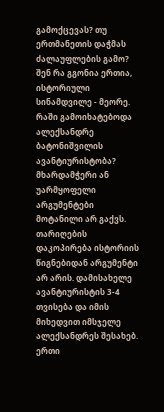გამოქცევას? თუ ერთმანეთის დაჭმას ძალაუფლების გამო? შენ რა გგონია ერთია, ისტორიული სინამდვილე - მეორე. რაში გამოიხატებოდა ალექსანდრე ბატონიშვილის ავანტიურისტობა? მხარდამჭერი ან უარმყოფელი არგუმენტები მოტანილი არ გაქვს. თარიღების დაკოპირება ისტორიის წიგნებიდან არგუმენტი არ არის. დამისახელე ავანტიურისტის 3-4 თვისება და იმის მიხედვით იმსჯელე ალექსანდრეს შესახებ.
ერთი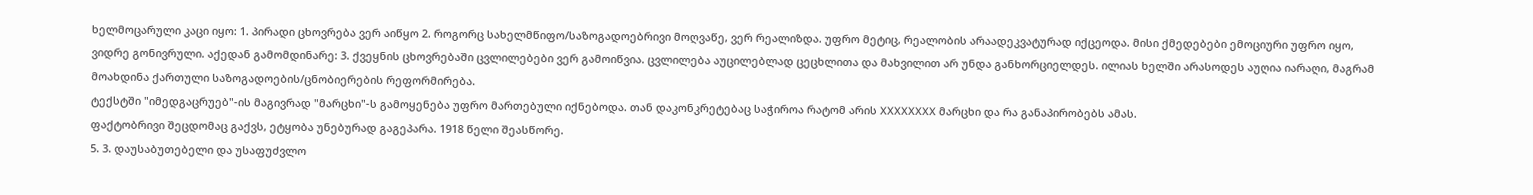ხელმოცარული კაცი იყო: 1. პირადი ცხოვრება ვერ აიწყო 2. როგორც სახელმწიფო/საზოგადოებრივი მოღვაწე, ვერ რეალიზდა. უფრო მეტიც, რეალობის არაადეკვატურად იქცეოდა. მისი ქმედებები ემოციური უფრო იყო, ვიდრე გონივრული. აქედან გამომდინარე: 3. ქვეყნის ცხოვრებაში ცვლილებები ვერ გამოიწვია. ცვლილება აუცილებლად ცეცხლითა და მახვილით არ უნდა განხორციელდეს. ილიას ხელში არასოდეს აუღია იარაღი, მაგრამ მოახდინა ქართული საზოგადოების/ცნობიერების რეფორმირება.
ტექსტში "იმედგაცრუებ"-ის მაგივრად "მარცხი"-ს გამოყენება უფრო მართებული იქნებოდა. თან დაკონკრეტებაც საჭიროა რატომ არის XXXXXXXX მარცხი და რა განაპირობებს ამას.
ფაქტობრივი შეცდომაც გაქვს, ეტყობა უნებურად გაგეპარა. 1918 წელი შეასწორე.
5. 3. დაუსაბუთებელი და უსაფუძვლო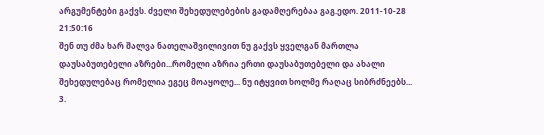არგუმენტები გაქვს. ძველი შეხედულებების გადამღერებაა გაგ.ედო. 2011-10-28 21:50:16
შენ თუ ძმა ხარ შალვა ნათელაშვილივით ნუ გაქვს ყველგან მართლა დაუსაბუთებელი აზრები...რომელი აზრია ერთი დაუსაბუთებელი და ახალი შეხედულებაც რომელია ეგეც მოაყოლე... ნუ იტყვით ხოლმე რაღაც სიბრძნეებს... 3.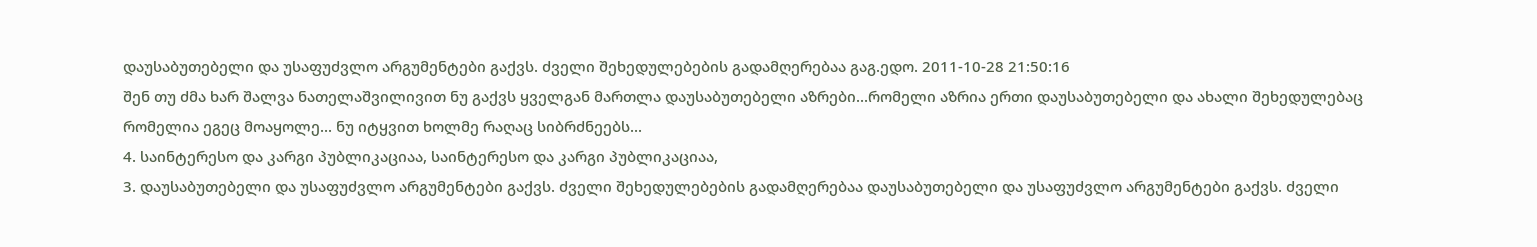დაუსაბუთებელი და უსაფუძვლო არგუმენტები გაქვს. ძველი შეხედულებების გადამღერებაა გაგ.ედო. 2011-10-28 21:50:16
შენ თუ ძმა ხარ შალვა ნათელაშვილივით ნუ გაქვს ყველგან მართლა დაუსაბუთებელი აზრები...რომელი აზრია ერთი დაუსაბუთებელი და ახალი შეხედულებაც რომელია ეგეც მოაყოლე... ნუ იტყვით ხოლმე რაღაც სიბრძნეებს...
4. საინტერესო და კარგი პუბლიკაციაა, საინტერესო და კარგი პუბლიკაციაა,
3. დაუსაბუთებელი და უსაფუძვლო არგუმენტები გაქვს. ძველი შეხედულებების გადამღერებაა დაუსაბუთებელი და უსაფუძვლო არგუმენტები გაქვს. ძველი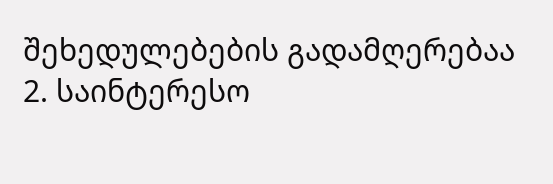შეხედულებების გადამღერებაა
2. საინტერესო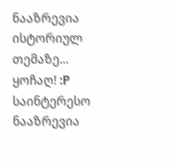ნააზრევია ისტორიულ თემაზე... ყოჩაღ! :P
საინტერესო ნააზრევია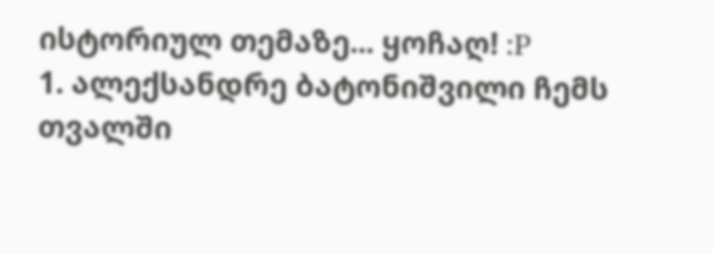ისტორიულ თემაზე... ყოჩაღ! :P
1. ალექსანდრე ბატონიშვილი ჩემს თვალში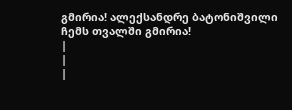გმირია! ალექსანდრე ბატონიშვილი ჩემს თვალში გმირია!
|
|
|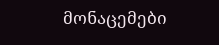მონაცემები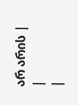არ არის |
|
|